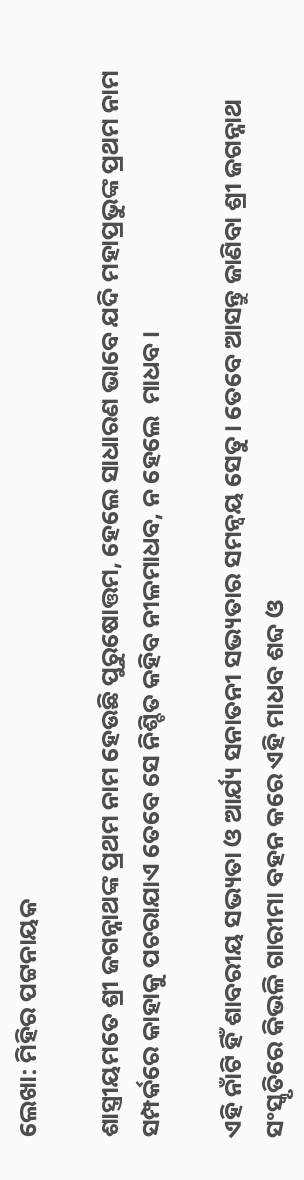ଲେଖା: ମିହିର ପଟ୍ଟନାୟକ

ଶାସ୍ତ୍ରୀୟମତେ ଶ୍ରୀ ଜଗନ୍ନାଥଙ୍କ ପ୍ରଥମ ନାମ ହେଉଛି ପୁରୁଷୋତ୍ତମ, ହେଲେ ସାଧାରଣ ଭାବେ ଯଦି ମହାପ୍ରଭୁଙ୍କ ପ୍ରଥମ ନାମ ସମ୍ପର୍କରେ କାହାକୁ ପଚରାଯାଏ ତେବେ ସେ ନିଶ୍ଚିତ କହିବ ନୀଳମାଧବ, ନ ହେଲେ  ମାଧବ ।

ଏହି ନାଁଟି ହିଁ ଶାବରୀୟ ସଭ୍ୟତା ଓ ଆର୍ଯ୍ୟ ସନାତନୀ ସଭ୍ୟତାର ସମନ୍ୱୟ ସେତୁ। ତେବେ ଆସନ୍ତୁ ଜାଣିବା ଶ୍ରୀ ଜଗନ୍ନାଥ ସଂସ୍କୃତିରେ କିଭଳି ଗାରୀମା ବହନ କରେ ଏହି ମାଧବ ଶବ୍ଦ ଓ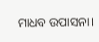ମାଧବ ଉପାସନା।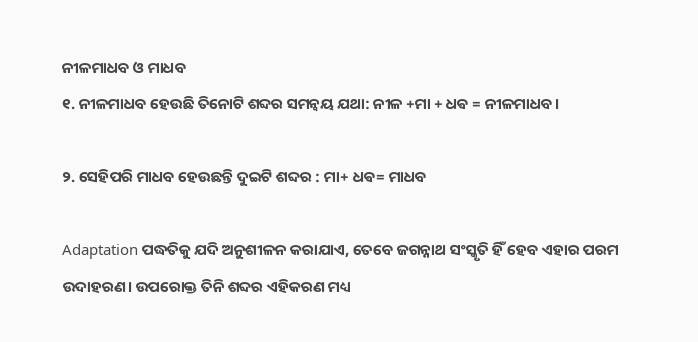ନୀଳମାଧବ ଓ ମାଧବ
୧. ନୀଳମାଧବ ହେଉଛି ତିନୋଟି ଶବ୍ଦର ସମନ୍ୱୟ ଯଥା: ନୀଳ +ମା + ଧଵ = ନୀଳମାଧବ।

୨. ସେହିପରି ମାଧବ ହେଉଛନ୍ତି ଦୁଇଟି ଶବ୍ଦର : ମା+ ଧଵ= ମାଧବ

Adaptation ପଦ୍ଧତିକୁ ଯଦି ଅନୁଶୀଳନ କରାଯାଏ, ତେବେ ଜଗନ୍ନାଥ ସଂସ୍କୃତି ହିଁ ହେବ ଏହାର ପରମ ଉଦାହରଣ। ଉପରୋକ୍ତ ତିନି ଶବ୍ଦର ଏହିକରଣ ମଧ୍ୟ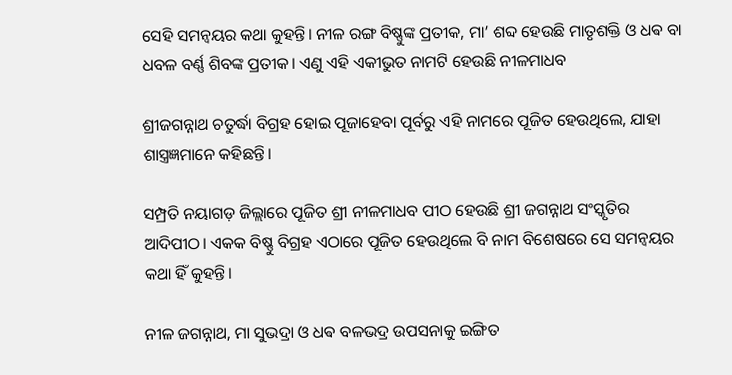ସେହି ସମନ୍ୱୟର କଥା କୁହନ୍ତି। ନୀଳ ରଙ୍ଗ ବିଷ୍ଣୁଙ୍କ ପ୍ରତୀକ, ମା’ ଶବ୍ଦ ହେଉଛି ମାତୃଶକ୍ତି ଓ ଧଵ ବା ଧବଳ ବର୍ଣ୍ଣ ଶିବଙ୍କ ପ୍ରତୀକ। ଏଣୁ ଏହି ଏକୀଭୁତ ନାମଟି ହେଉଛି ନୀଳମାଧବ

ଶ୍ରୀଜଗନ୍ନାଥ ଚତୁର୍ଦ୍ଧା ବିଗ୍ରହ ହୋଇ ପୂଜାହେବା ପୂର୍ବରୁ ଏହି ନାମରେ ପୂଜିତ ହେଉଥିଲେ, ଯାହା ଶାସ୍ତ୍ରଜ୍ଞମାନେ କହିଛନ୍ତି।

ସମ୍ପ୍ରତି ନୟାଗଡ଼ ଜିଲ୍ଲାରେ ପୂଜିତ ଶ୍ରୀ ନୀଳମାଧବ ପୀଠ ହେଉଛି ଶ୍ରୀ ଜଗନ୍ନାଥ ସଂସ୍କୃତିର ଆଦିପୀଠ। ଏକକ ବିଷ୍ଣୁ ବିଗ୍ରହ ଏଠାରେ ପୂଜିତ ହେଉଥିଲେ ବି ନାମ ବିଶେଷରେ ସେ ସମନ୍ୱୟର କଥା ହିଁ କୁହନ୍ତି।

ନୀଳ ଜଗନ୍ନାଥ, ମା ସୁଭଦ୍ରା ଓ ଧଵ ବଳଭଦ୍ର ଉପସନାକୁ ଇଙ୍ଗିତ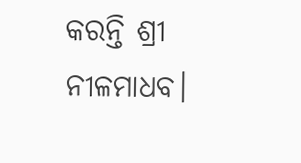କରନ୍ତି ଶ୍ରୀ ନୀଳମାଧବ।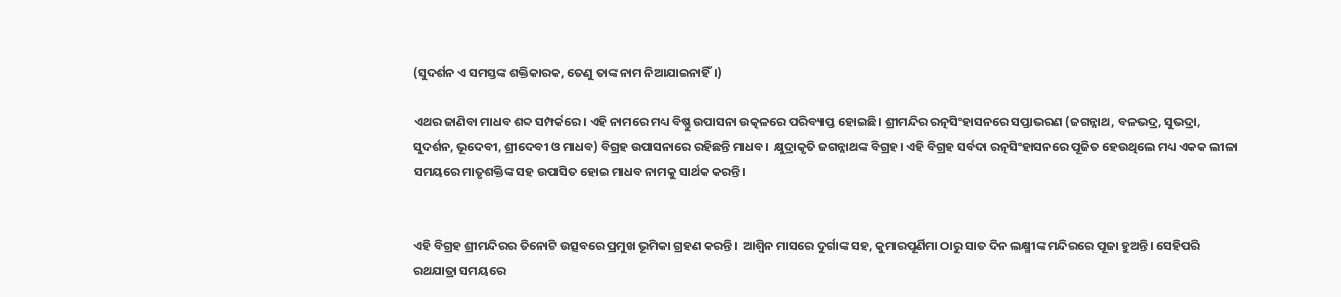(ସୁଦର୍ଶନ ଏ ସମସ୍ତଙ୍କ ଶକ୍ତିକାରକ, ତେଣୁ ତାଙ୍କ ନାମ ନିଆଯାଇନାହିଁ।)

ଏଥର ଜାଣିବା ମାଧବ ଶବ୍ଦ ସମ୍ପର୍କରେ। ଏହି ନାମରେ ମଧ୍ୟ ବିଷ୍ଣୁ ଉପାସନା ଉତ୍କଳରେ ପରିବ୍ୟାପ୍ତ ହୋଇଛି। ଶ୍ରୀମନ୍ଦିର ରତ୍ନସିଂହାସନରେ ସପ୍ତାଭରଣ (ଜଗନ୍ନାଥ, ବଳଭଦ୍ର, ସୁଭଦ୍ରା, ସୁଦର୍ଶନ, ଭୂଦେବୀ, ଶ୍ରୀଦେବୀ ଓ ମାଧବ) ବିଗ୍ରହ ଉପାସନାରେ ରହିଛନ୍ତି ମାଧବ।  କ୍ଷୁଦ୍ରାକୃତି ଜଗନ୍ନାଥଙ୍କ ବିଗ୍ରହ। ଏହି ବିଗ୍ରହ ସର୍ବଦା ରତ୍ନସିଂହାସନରେ ପୂଜିତ ହେଉଥିଲେ ମଧ୍ୟ ଏକକ ଲୀଳା ସମୟରେ ମାତୃଶକ୍ତିଙ୍କ ସହ ଉପାସିତ ହୋଇ ମାଧବ ନାମକୁ ସାର୍ଥକ କରନ୍ତି।


ଏହି ବିଗ୍ରହ ଶ୍ରୀମନ୍ଦିରର ତିନୋଟି ଉତ୍ସବରେ ପ୍ରମୁଖ ଭୂମିକା ଗ୍ରହଣ କରନ୍ତି।  ଆଶ୍ୱିନ ମାସରେ ଦୁର୍ଗାଙ୍କ ସହ, କୁମାରପୂର୍ଣିମା ଠାରୁ ସାତ ଦିନ ଲକ୍ଷ୍ମୀଙ୍କ ମନ୍ଦିରରେ ପୂଜା ହୁଅନ୍ତି। ସେହିପରି ରଥଯାତ୍ରା ସମୟରେ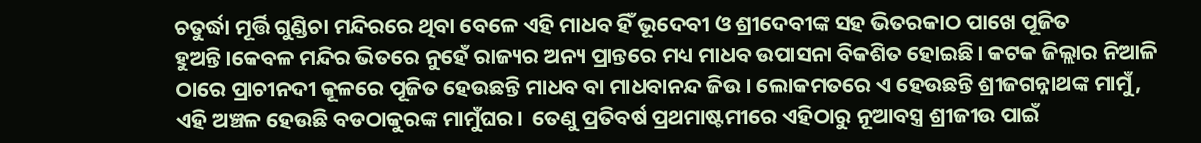ଚତୁର୍ଦ୍ଧା ମୂର୍ତ୍ତି ଗୁଣ୍ଡିଚା ମନ୍ଦିରରେ ଥିବା ବେଳେ ଏହି ମାଧବ ହିଁ ଭୂଦେବୀ ଓ ଶ୍ରୀଦେବୀଙ୍କ ସହ ଭିତରକାଠ ପାଖେ ପୂଜିତ ହୁଅନ୍ତି।କେବଳ ମନ୍ଦିର ଭିତରେ ନୁହେଁ ରାଜ୍ୟର ଅନ୍ୟ ପ୍ରାନ୍ତରେ ମଧ୍ୟ ମାଧବ ଉପାସନା ବିକଶିତ ହୋଇଛି। କଟକ ଜିଲ୍ଲାର ନିଆଳି ଠାରେ ପ୍ରାଚୀନଦୀ କୂଳରେ ପୂଜିତ ହେଉଛନ୍ତି ମାଧବ ବା ମାଧବାନନ୍ଦ ଜିଉ। ଲୋକମତରେ ଏ ହେଉଛନ୍ତି ଶ୍ରୀଜଗନ୍ନାଥଙ୍କ ମାମୁଁ, ଏହି ଅଞ୍ଚଳ ହେଉଛି ବଡଠାକୁରଙ୍କ ମାମୁଁଘର।  ତେଣୁ ପ୍ରତିବର୍ଷ ପ୍ରଥମାଷ୍ଟମୀରେ ଏହିଠାରୁ ନୂଆବସ୍ତ୍ର ଶ୍ରୀଜୀଉ ପାଇଁ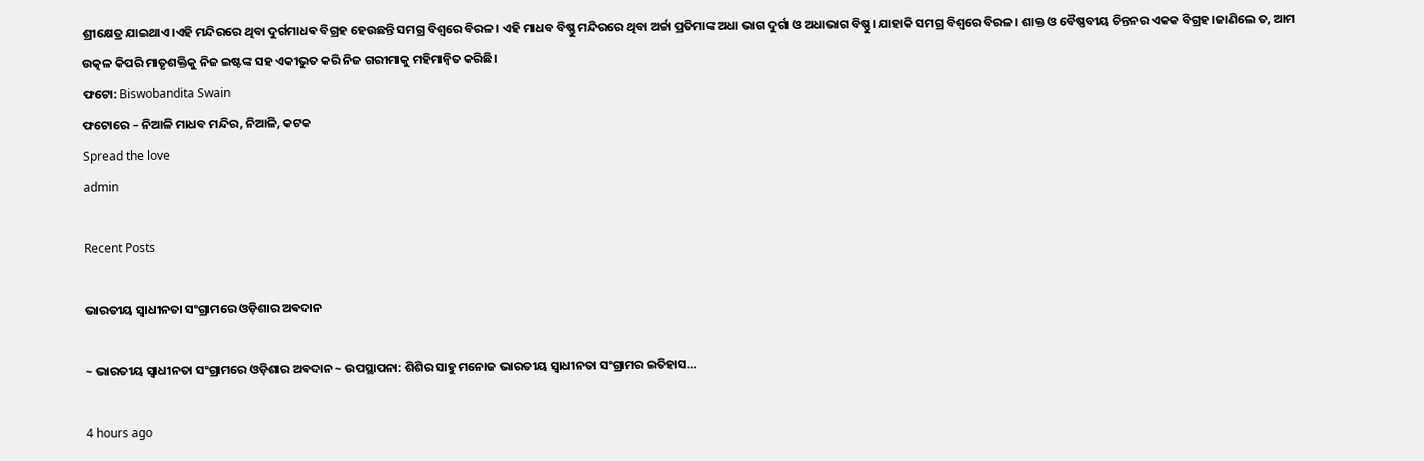ଶ୍ରୀକ୍ଷେତ୍ର ଯାଇଥାଏ।ଏହି ମନ୍ଦିରରେ ଥିବା ଦୁର୍ଗମାଧଵ ବିଗ୍ରହ ହେଉଛନ୍ତି ସମଗ୍ର ବିଶ୍ୱରେ ବିରଳ। ଏହି ମାଧବ ବିଷ୍ଣୁ ମନ୍ଦିରରେ ଥିବା ଅର୍ଚ୍ଚା ପ୍ରତିମାଙ୍କ ଅଧା ଭାଗ ଦୁର୍ଗା ଓ ଅଧାଭାଗ ବିଷ୍ଣୁ। ଯାହାକି ସମଗ୍ର ବିଶ୍ୱରେ ବିରଳ। ଶାକ୍ତ ଓ ବୈଷ୍ଣବୀୟ ଚିନ୍ତନର ଏକକ ବିଗ୍ରହ।ଜାଣିଲେ ତ, ଆମ ଉତ୍କଳ କିପରି ମାତୃଶକ୍ତିକୁ ନିଜ ଇଷ୍ଟଙ୍କ ସହ ଏକୀଭୁତ କରି ନିଜ ଗରୀମାକୁ ମହିମାନ୍ବିତ କରିଛି।
ଫଟୋ: Biswobandita Swain
ଫଟୋରେ – ନିଆଳି ମାଧବ ମନ୍ଦିର, ନିଆଳି, କଟକ
Spread the love
admin

Recent Posts

ଭାରତୀୟ ସ୍ୱାଧୀନତା ସଂଗ୍ରାମରେ ଓଡ଼ିଶାର ଅଵଦାନ

~ ଭାରତୀୟ ସ୍ୱାଧୀନତା ସଂଗ୍ରାମରେ ଓଡ଼ିଶାର ଅଵଦାନ ~ ଉପସ୍ଥାପନା: ଶିଶିର ସାହୁ ମନୋଜ ଭାରତୀୟ ସ୍ଵାଧୀନତା ସଂଗ୍ରାମର ଇତିହାସ…

4 hours ago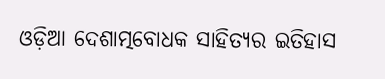ଓଡ଼ିଆ ଦେଶାତ୍ମବୋଧକ ସାହିତ୍ୟର ଇତିହାସ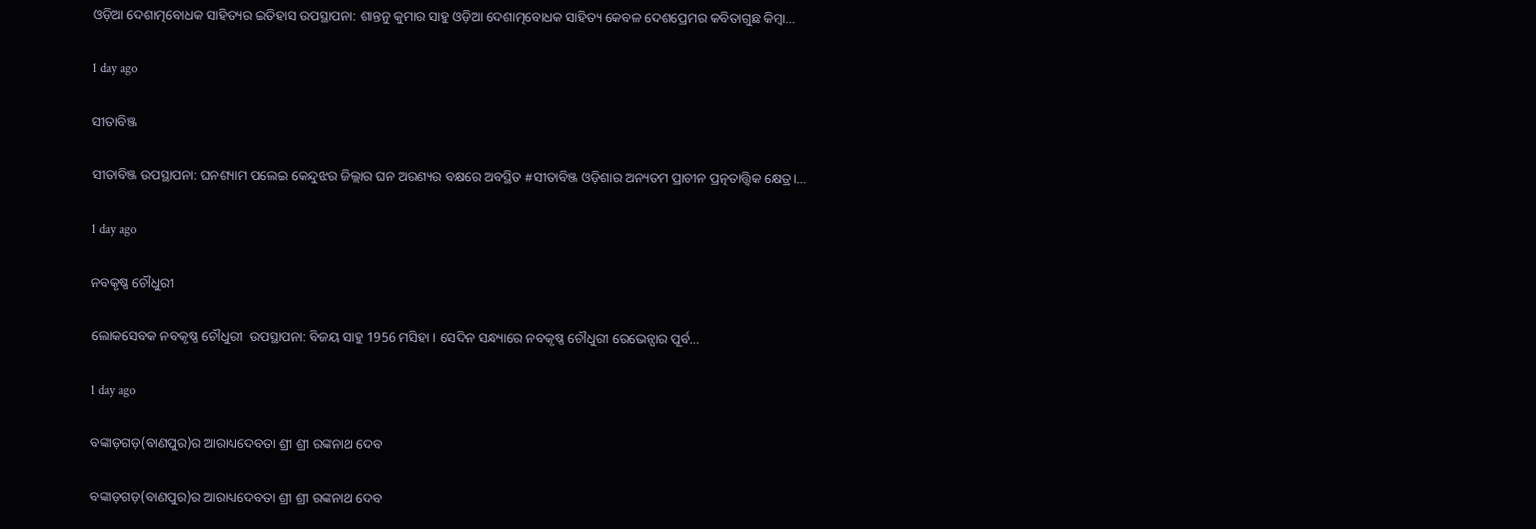ଓଡ଼ିଆ ଦେଶାତ୍ମବୋଧକ ସାହିତ୍ୟର ଇତିହାସ ଉପସ୍ଥାପନା: ଶାନ୍ତନୁ କୁମାର ସାହୁ ଓଡ଼ିଆ ଦେଶାତ୍ମବୋଧକ ସାହିତ୍ୟ କେବଳ ଦେଶପ୍ରେମର କବିତାଗୁଛ କିମ୍ବା…

1 day ago

ସୀତାବିଞ୍ଜ

ସୀତାବିଞ୍ଜ ଉପସ୍ଥାପନା: ଘନଶ୍ୟାମ ପଲେଇ କେନ୍ଦୁଝର ଜିଲ୍ଲାର ଘନ ଅରଣ୍ୟର ବକ୍ଷରେ ଅବସ୍ଥିତ #ସୀତାବିଞ୍ଜ ଓଡ଼ିଶାର ଅନ୍ୟତମ ପ୍ରାଚୀନ ପ୍ରତ୍ନତାତ୍ତ୍ୱିକ କ୍ଷେତ୍ର।…

1 day ago

ନବକୃଷ୍ଣ ଚୌଧୁରୀ

ଲୋକସେବକ ନବକୃଷ୍ଣ ଚୌଧୁରୀ  ଉପସ୍ଥାପନା: ବିଜୟ ସାହୁ 1956 ମସିହା । ସେଦିନ ସନ୍ଧ୍ୟାରେ ନବକୃଷ୍ଣ ଚୌଧୁରୀ ରେଭେନ୍ସାର ପୂର୍ବ…

1 day ago

ବଙ୍କାଡ଼ଗଡ଼(ବାଣପୁର)ର ଆରାଧ୍ୟଦେବତା ଶ୍ରୀ ଶ୍ରୀ ରଙ୍କନାଥ ଦେବ

ବଙ୍କାଡ଼ଗଡ଼(ବାଣପୁର)ର ଆରାଧ୍ୟଦେବତା ଶ୍ରୀ ଶ୍ରୀ ରଙ୍କନାଥ ଦେବ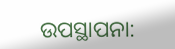ଉପସ୍ଥାପନା: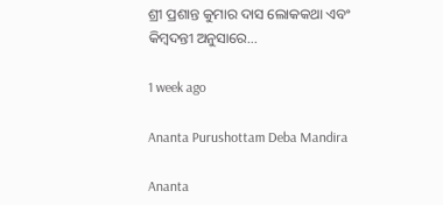ଶ୍ରୀ ପ୍ରଶାନ୍ତ କୁମାର ଦାସ ଲୋକକଥା ଏବଂ କିମ୍ବଦନ୍ତୀ ଅନୁସାରେ…

1 week ago

Ananta Purushottam Deba Mandira

Ananta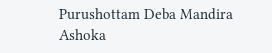Purushottam Deba Mandira Ashoka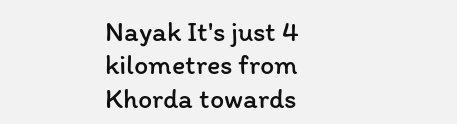Nayak It's just 4 kilometres from Khorda towards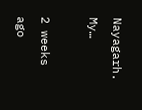Nayagarh. My…

2 weeks ago